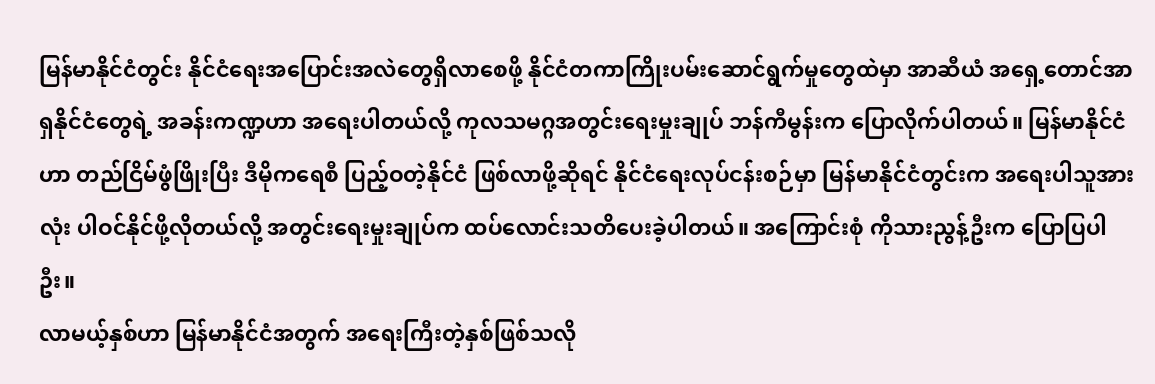မြန်မာနိုင်ငံတွင်း နိုင်ငံရေးအပြောင်းအလဲတွေရှိလာစေဖို့ နိုင်ငံတကာကြိုးပမ်းဆောင်ရွက်မှုတွေထဲမှာ အာဆီယံ အရှေ့တောင်အာရှနိုင်ငံတွေရဲ့ အခန်းကဏ္ဍဟာ အရေးပါတယ်လို့ ကုလသမဂ္ဂအတွင်းရေးမှုးချုပ် ဘန်ကီမွန်းက ပြောလိုက်ပါတယ်။ မြန်မာနိုင်ငံဟာ တည်ငြိမ်ဖွံဖြိုးပြီး ဒီမိုကရေစီ ပြည့်ဝတဲ့နိုင်ငံ ဖြစ်လာဖို့ဆိုရင် နိုင်ငံရေးလုပ်ငန်းစဉ်မှာ မြန်မာနိုင်ငံတွင်းက အရေးပါသူအားလုံး ပါဝင်နိုင်ဖို့လိုတယ်လို့ အတွင်းရေးမှုးချုပ်က ထပ်လောင်းသတိပေးခဲ့ပါတယ်။ အကြောင်းစုံ ကိုသားညွန့်ဦးက ပြောပြပါဦး။
လာမယ့်နှစ်ဟာ မြန်မာနိုင်ငံအတွက် အရေးကြီးတဲ့နှစ်ဖြစ်သလို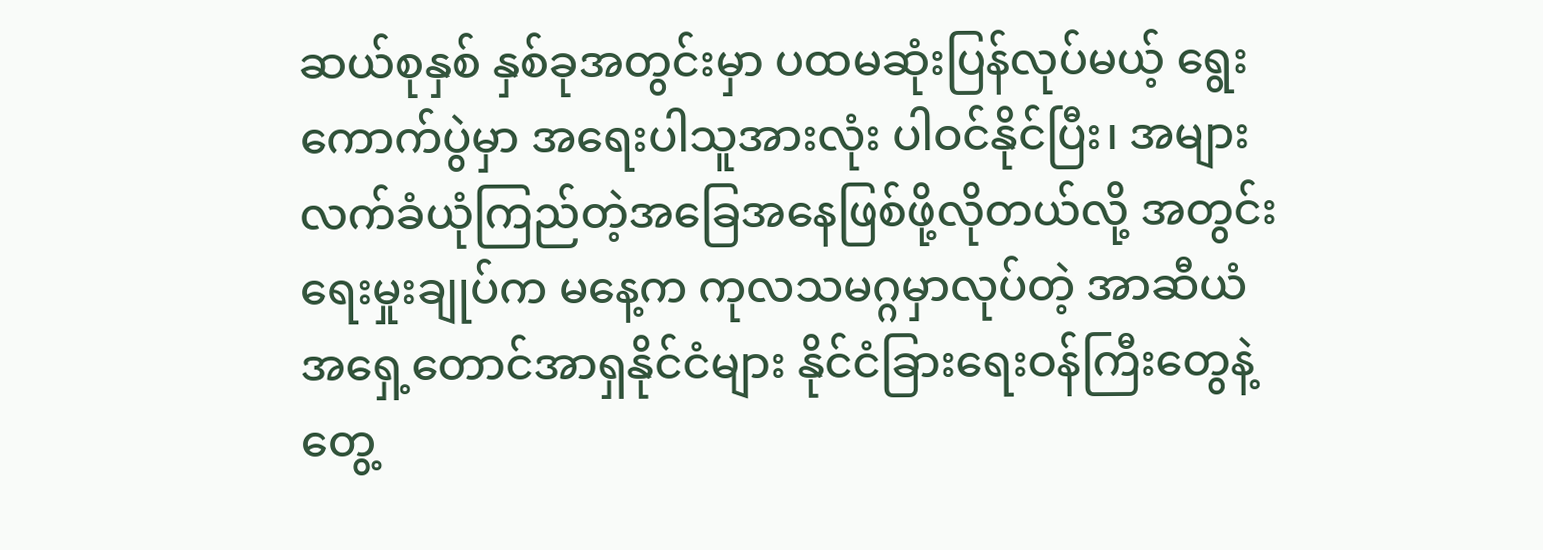ဆယ်စုနှစ် နှစ်ခုအတွင်းမှာ ပထမဆုံးပြန်လုပ်မယ့် ရွေးကောက်ပွဲမှာ အရေးပါသူအားလုံး ပါဝင်နိုင်ပြီး၊ အများလက်ခံယုံကြည်တဲ့အခြေအနေဖြစ်ဖို့လိုတယ်လို့ အတွင်းရေးမှုးချုပ်က မနေ့က ကုလသမဂ္ဂမှာလုပ်တဲ့ အာဆီယံ အရှေ့တောင်အာရှနိုင်ငံများ နိုင်ငံခြားရေးဝန်ကြီးတွေနဲ့ တွေ့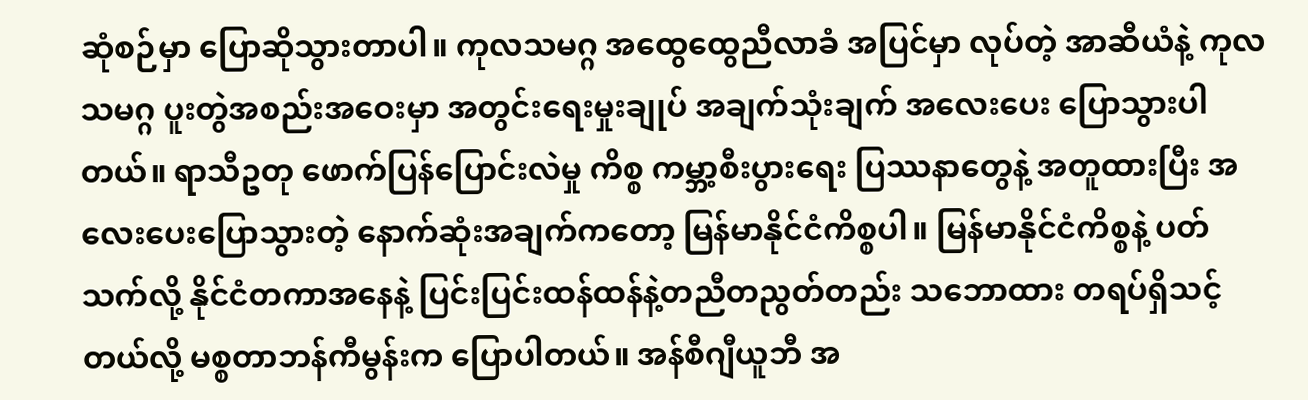ဆုံစဉ်မှာ ပြောဆိုသွားတာပါ။ ကုလသမဂ္ဂ အထွေထွေညီလာခံ အပြင်မှာ လုပ်တဲ့ အာဆီယံနဲ့ ကုလသမဂ္ဂ ပူးတွဲအစည်းအဝေးမှာ အတွင်းရေးမှုးချုပ် အချက်သုံးချက် အလေးပေး ပြောသွားပါတယ်။ ရာသီဥတု ဖောက်ပြန်ပြောင်းလဲမှု ကိစ္စ ကမ္ဘာ့စီးပွားရေး ပြဿနာတွေနဲ့ အတူထားပြီး အလေးပေးပြောသွားတဲ့ နောက်ဆုံးအချက်ကတော့ မြန်မာနိုင်ငံကိစ္စပါ။ မြန်မာနိုင်ငံကိစ္စနဲ့ ပတ်သက်လို့ နိုင်ငံတကာအနေနဲ့ ပြင်းပြင်းထန်ထန်နဲ့တညီတညွတ်တည်း သဘောထား တရပ်ရှိသင့်တယ်လို့ မစ္စတာဘန်ကီမွန်းက ပြောပါတယ်။ အန်စီဂျီယူဘီ အ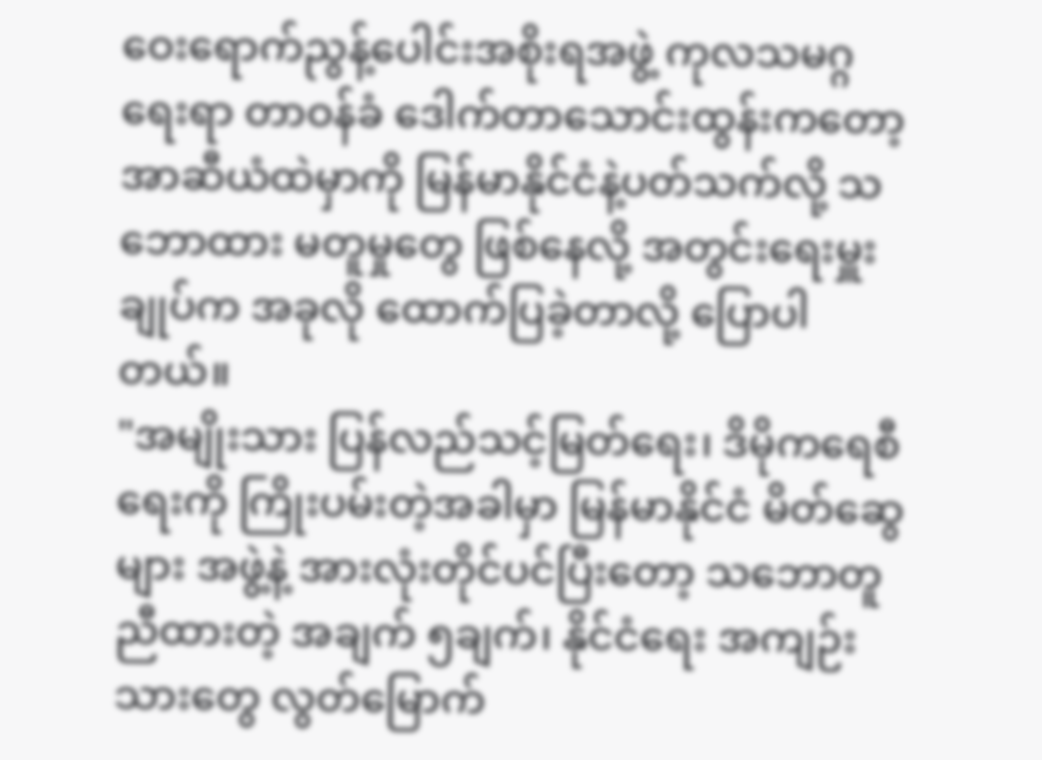ဝေးရောက်ညွန့်ပေါင်းအစိုးရအဖွဲ့ ကုလသမဂ္ဂရေးရာ တာဝန်ခံ ဒေါက်တာသောင်းထွန်းကတော့ အာဆီယံထဲမှာကို မြန်မာနိုင်ငံနဲ့ပတ်သက်လို့ သဘောထား မတူမှုတွေ ဖြစ်နေလို့ အတွင်းရေးမှူးချုပ်က အခုလို ထောက်ပြခဲ့တာလို့ ပြောပါတယ်။
"အမျိုးသား ပြန်လည်သင့်မြတ်ရေး၊ ဒိမိုကရေစီရေးကို ကြိုးပမ်းတဲ့အခါမှာ မြန်မာနိုင်ငံ မိတ်ဆွေများ အဖွဲ့နဲ့ အားလုံးတိုင်ပင်ပြီးတော့ သဘောတူညီထားတဲ့ အချက် ၅ချက်၊ နိုင်ငံရေး အကျဉ်းသားတွေ လွတ်မြောက်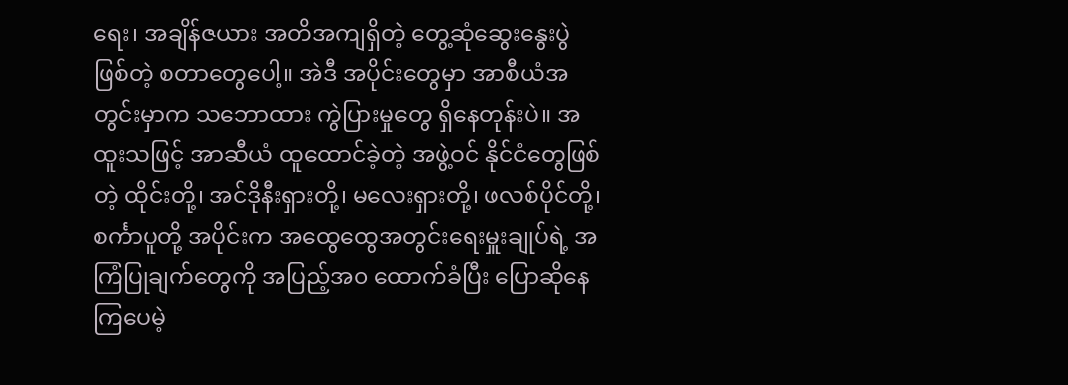ရေး၊ အချိန်ဇယား အတိအကျရှိတဲ့ တွေ့ဆုံဆွေးနွေးပွဲဖြစ်တဲ့ စတာတွေပေါ့။ အဲဒီ အပိုင်းတွေမှာ အာစီယံအတွင်းမှာက သဘောထား ကွဲပြားမှုတွေ ရှိနေတုန်းပဲ။ အထူးသဖြင့် အာဆီယံ ထူထောင်ခဲ့တဲ့ အဖွဲ့ဝင် နိုင်ငံတွေဖြစ်တဲ့ ထိုင်းတို့၊ အင်ဒိုနီးရှားတို့၊ မလေးရှားတို့၊ ဖလစ်ပိုင်တို့၊ စင်္ကာပူတို့ အပိုင်းက အထွေထွေအတွင်းရေးမှူးချုပ်ရဲ့ အကြံပြုချက်တွေကို အပြည့်အ၀ ထောက်ခံပြီး ပြောဆိုနေကြပေမဲ့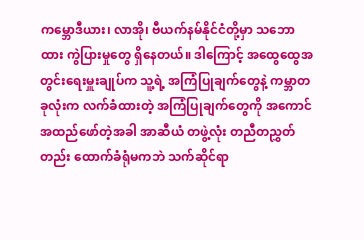ကမ္ဘောဒီယား၊ လာအို၊ ဗီယက်နမ်နိုင်ငံတို့မှာ သဘောထား ကွဲပြားမှုတွေ ရှိနေတယ်။ ဒါကြောင့် အထွေထွေအတွင်းရေးမှူးချုပ်က သူ့ရဲ့ အကြံပြုချက်တွေနဲ့ ကမ္ဘာတခုလုံးက လက်ခံထားတဲ့ အကြံပြုချက်တွေကို အကောင်အထည်ဖော်တဲ့အခါ အာဆီယံ တဖွဲ့လုံး တညီတညွှတ်တည်း ထောက်ခံရုံမကဘဲ သက်ဆိုင်ရာ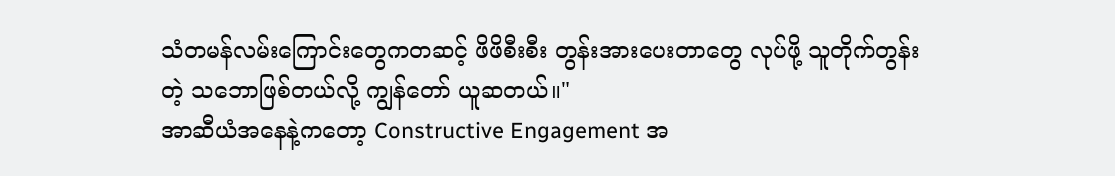သံတမန်လမ်းကြောင်းတွေကတဆင့် ဖိဖိစီးစီး တွန်းအားပေးတာတွေ လုပ်ဖို့ သူတိုက်တွန်းတဲ့ သဘောဖြစ်တယ်လို့ ကျွန်တော် ယူဆတယ်။"
အာဆီယံအနေနဲ့ကတော့ Constructive Engagement အ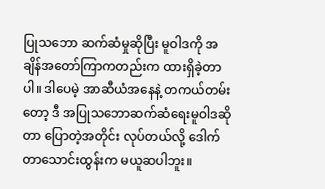ပြုသဘော ဆက်ဆံမှုဆိုပြီး မူဝါဒကို အချိန်အတော်ကြာကတည်းက ထားရှိခဲ့တာပါ။ ဒါပေမဲ့ အာဆီယံအနေနဲ့ တကယ်တမ်းတော့ ဒီ အပြုသဘောဆက်ဆံရေးမူဝါဒဆိုတာ ပြောတဲ့အတိုင်း လုပ်တယ်လို့ ဒေါက်တာသောင်းထွန်းက မယူဆပါဘူး။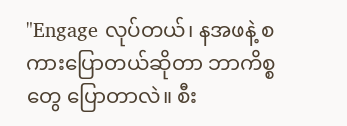"Engage လုပ်တယ်၊ နအဖနဲ့ စကားပြောတယ်ဆိုတာ ဘာကိစ္စတွေ ပြောတာလဲ။ စီး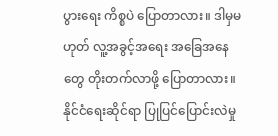ပွားရေး ကိစ္စပဲ ပြောတာလား။ ဒါမှမဟုတ် လူ့အခွင့်အရေး အခြေအနေတွေ တိုးတက်လာဖို့ ပြောတာလား။ နိုင်ငံရေးဆိုင်ရာ ပြုပြင်ပြောင်းလဲမှု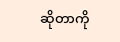ဆိုတာကို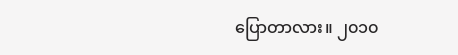ပြောတာလား။ ၂၀၁၀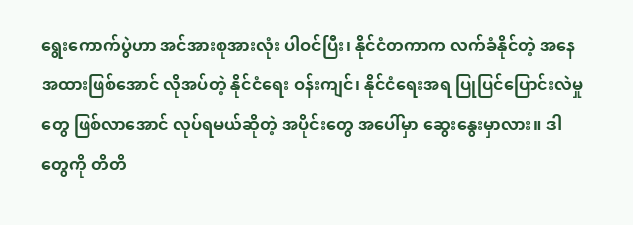ရွေးကောက်ပွဲဟာ အင်အားစုအားလုံး ပါဝင်ပြီး၊ နိုင်ငံတကာက လက်ခံနိုင်တဲ့ အနေအထားဖြစ်အောင် လိုအပ်တဲ့ နိုင်ငံရေး ဝန်းကျင်၊ နိုင်ငံရေးအရ ပြုပြင်ပြောင်းလဲမှုတွေ ဖြစ်လာအောင် လုပ်ရမယ်ဆိုတဲ့ အပိုင်းတွေ အပေါ်မှာ ဆွေးနွေးမှာလား။ ဒါတွေကို တိတိ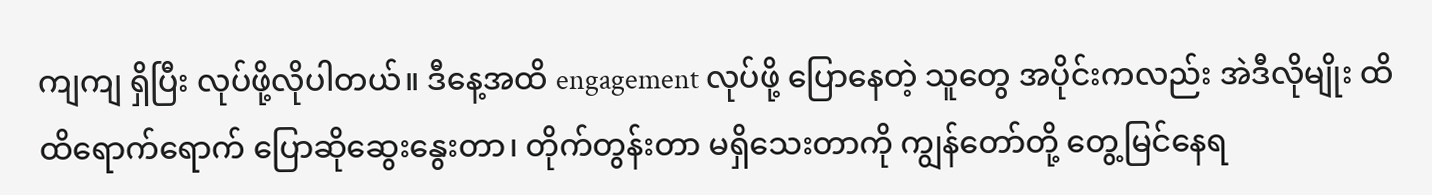ကျကျ ရှိပြီး လုပ်ဖို့လိုပါတယ်။ ဒီနေ့အထိ engagement လုပ်ဖို့ ပြောနေတဲ့ သူတွေ အပိုင်းကလည်း အဲဒီလိုမျိုး ထိထိရောက်ရောက် ပြောဆိုဆွေးနွေးတာ၊ တိုက်တွန်းတာ မရှိသေးတာကို ကျွန်တော်တို့ တွေ့မြင်နေရ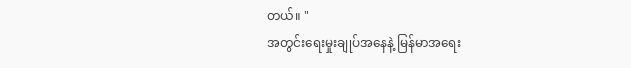တယ်။ "
အတွင်းရေးမှုးချုပ်အနေနဲ့ မြန်မာအရေး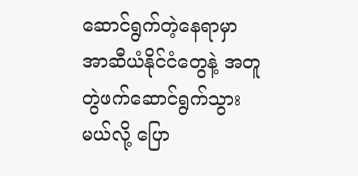ဆောင်ရွက်တဲ့နေရာမှာ အာဆီယံနိုင်ငံတွေနဲ့ အတူ တွဲဖက်ဆောင်ရွက်သွားမယ်လို့ ပြော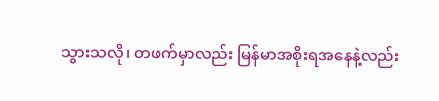သွားသလို၊ တဖက်မှာလည်း မြန်မာအစိုးရအနေနဲ့လည်း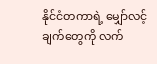နိုင်ငံတကာရဲ့ မျှော်လင့်ချက်တွေကို လက်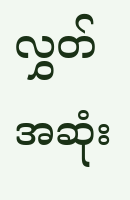လွှတ်အဆုံး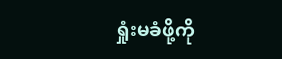ရှုံးမခံဖို့ကို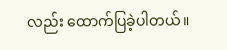လည်း ထောက်ပြခဲ့ပါတယ်။